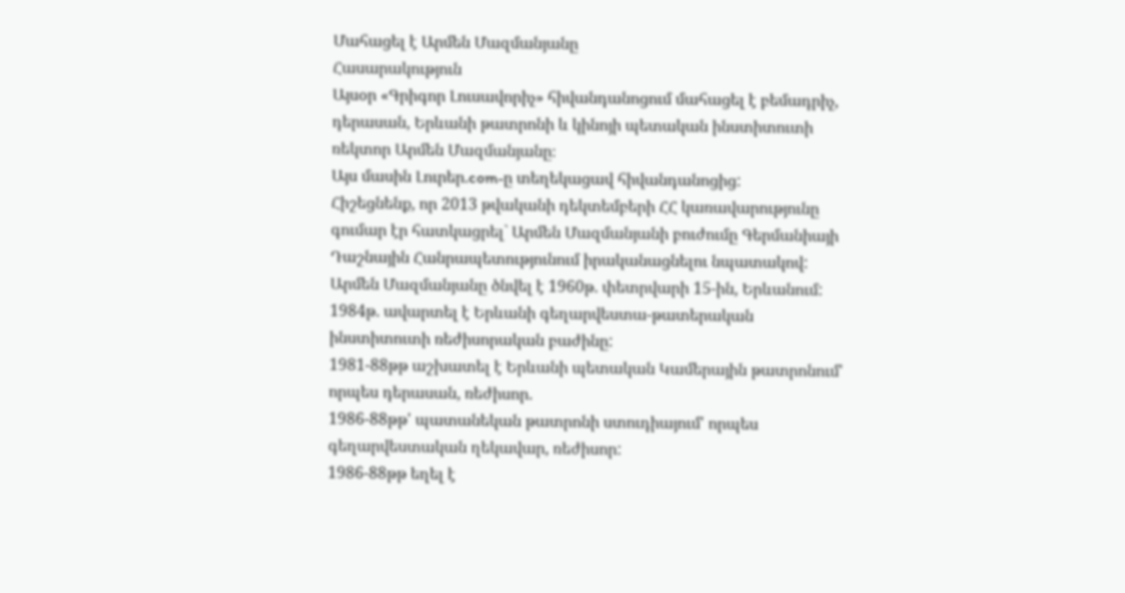Մահացել է Արմեն Մազմանյանը
Հասարակություն
Այսօր «Գրիգոր Լուսավորիչ» հիվանդանոցում մահացել է բեմադրիչ, դերասան, Երևանի թատրոնի և կինոյի պետական ինստիտուտի ռեկտոր Արմեն Մազմանյանը։
Այս մասին Լուրեր.com-ը տեղեկացավ հիվանդանոցից:
Հիշեցնենք, որ 2013 թվականի դեկտեմբերի ՀՀ կառավարությունը գումար էր հատկացրել` Արմեն Մազմանյանի բուժումը Գերմանիայի Դաշնային Հանրապետությունում իրականացնելու նպատակով:
Արմեն Մազմանյանը ծնվել է 1960թ. փետրվարի 15-ին, Երևանում:
1984թ. ավարտել է Երևանի գեղարվեստա-թատերական ինստիտուտի ռեժիսորական բաժինը:
1981-88թթ աշխատել է Երևանի պետական Կամերային թատրոնում' որպես դերասան, ռեժիսոր.
1986-88թթ' պատանեկան թատրոնի ստուդիայում' որպես գեղարվեստական ղեկավար, ռեժիսոր:
1986-88թթ եղել է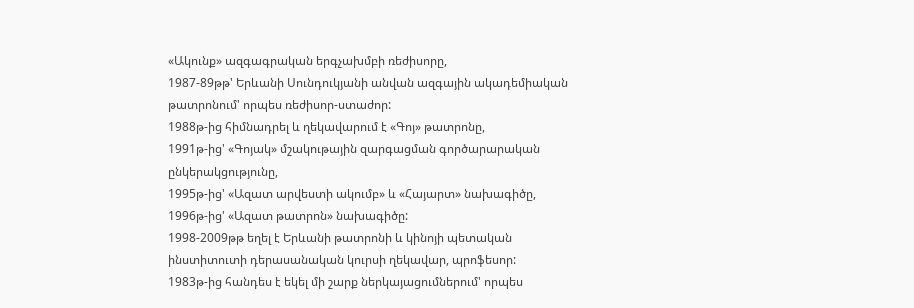«Ակունք» ազգագրական երգչախմբի ռեժիսորը,
1987-89թթ' Երևանի Սունդուկյանի անվան ազգային ակադեմիական թատրոնում' որպես ռեժիսոր-ստաժոր:
1988թ-ից հիմնադրել և ղեկավարում է «Գոյ» թատրոնը,
1991թ-ից' «Գոյակ» մշակութային զարգացման գործարարական ընկերակցությունը,
1995թ-ից' «Ազատ արվեստի ակումբ» և «Հայարտ» նախագիծը,
1996թ-ից' «Ազատ թատրոն» նախագիծը:
1998-2009թթ եղել է Երևանի թատրոնի և կինոյի պետական ինստիտուտի դերասանական կուրսի ղեկավար, պրոֆեսոր:
1983թ-ից հանդես է եկել մի շարք ներկայացումներում' որպես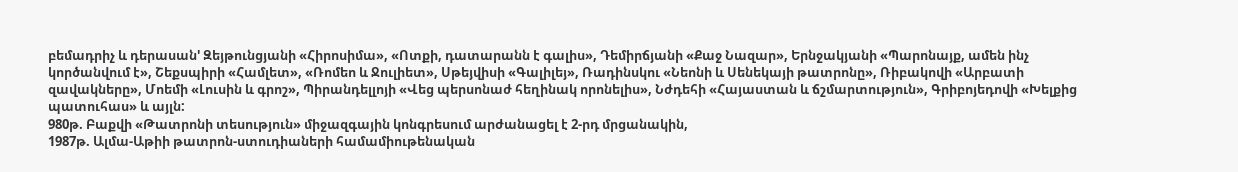բեմադրիչ և դերասան' Զեյթունցյանի «Հիրոսիմա», «Ոտքի, դատարանն է գալիս», Դեմիրճյանի «Քաջ Նազար», Երնջակյանի «Պարոնայք, ամեն ինչ կործանվում է», Շեքսպիրի «Համլետ», «Ռոմեո և Ջուլիետ», Սթեյվիսի «Գալիլեյ», Ռադինսկու «Նեոնի և Սենեկայի թատրոնը», Ռիբակովի «Արբատի զավակները», Մոեմի «Լուսին և գրոշ», Պիրանդելլոյի «Վեց պերսոնաժ հեղինակ որոնելիս», Նժդեհի «Հայաստան և ճշմարտություն», Գրիբոյեդովի «Խելքից պատուհաս» և այլն:
980թ. Բաքվի «Թատրոնի տեսություն» միջազգային կոնգրեսում արժանացել է 2-րդ մրցանակին,
1987թ. Ալմա-Աթիի թատրոն-ստուդիաների համամիութենական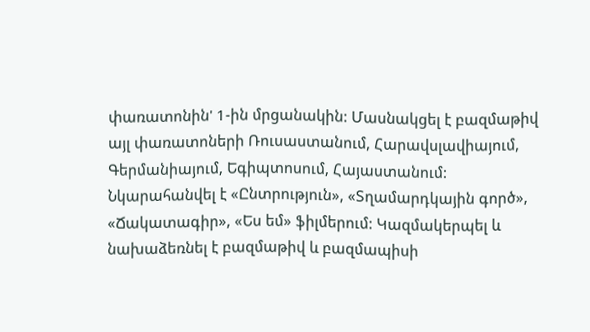փառատոնին' 1-ին մրցանակին: Մասնակցել է բազմաթիվ այլ փառատոների Ռուսաստանում, Հարավսլավիայում, Գերմանիայում, Եգիպտոսում, Հայաստանում: Նկարահանվել է «Ընտրություն», «Տղամարդկային գործ», «Ճակատագիր», «Ես եմ» ֆիլմերում: Կազմակերպել և նախաձեռնել է բազմաթիվ և բազմապիսի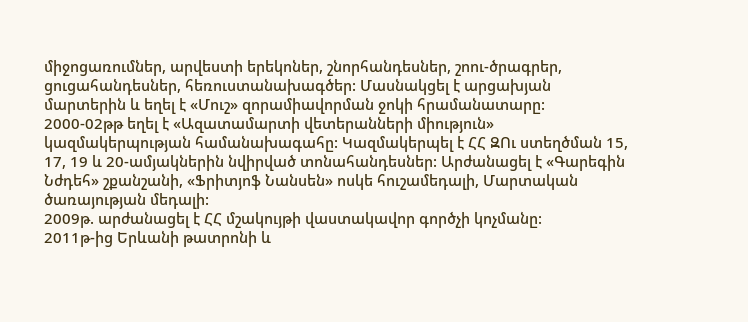միջոցառումներ, արվեստի երեկոներ, շնորհանդեսներ, շոու-ծրագրեր, ցուցահանդեսներ, հեռուստանախագծեր: Մասնակցել է արցախյան մարտերին և եղել է «Մուշ» զորամիավորման ջոկի հրամանատարը:
2000-02թթ եղել է «Ազատամարտի վետերանների միություն» կազմակերպության համանախագահը: Կազմակերպել է ՀՀ ԶՈւ ստեղծման 15, 17, 19 և 20-ամյակներին նվիրված տոնահանդեսներ: Արժանացել է «Գարեգին Նժդեհ» շքանշանի, «Ֆրիտյոֆ Նանսեն» ոսկե հուշամեդալի, Մարտական ծառայության մեդալի:
2009թ. արժանացել է ՀՀ մշակույթի վաստակավոր գործչի կոչմանը:
2011թ-ից Երևանի թատրոնի և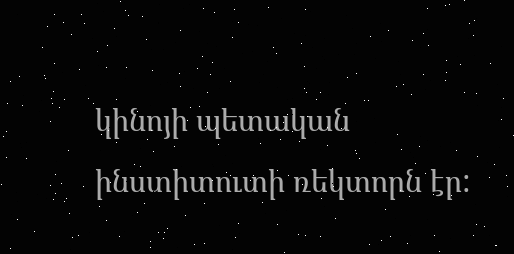կինոյի պետական ինստիտուտի ռեկտորն էր: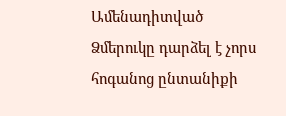Ամենադիտված
Ձմերուկը դարձել է չորս հոգանոց ընտանիքի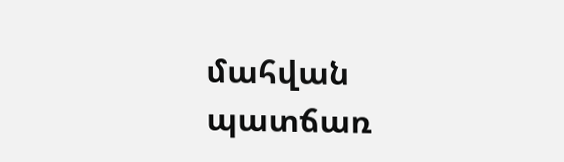մահվան պատճառ